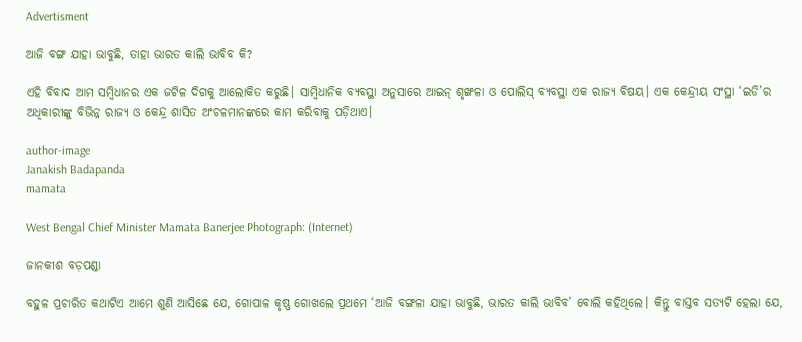Advertisment

ଆଜି ବଙ୍ଗ ଯାହା ଭାବୁଛି, ତାହା ଭାରତ କାଲି ଭାବିବ କି?

ଏହି ବିବାଦ ଆମ ସମ୍ବିଧାନର ଏକ ଜଟିଳ ଦିଗକୁ ଆଲୋକିତ କରୁଛି। ସାମ୍ବିଧାନିକ ବ୍ୟବସ୍ଥା ଅନୁସାରେ ଆଇନ୍ ଶୃଙ୍ଖଳା ଓ ପୋଲିସ୍ ବ୍ୟବସ୍ଥା ଏକ ରାଜ୍ୟ ବିଷୟ। ଏକ କେନ୍ଦ୍ରୀୟ ସଂସ୍ଥା ‘ଇଡି’ର ଅଧିକାରୀଙ୍କୁ ବିଭିନ୍ନ ରାଜ୍ୟ ଓ କେନ୍ଦ୍ର ଶାସିତ ଅଂଚଳମାନଙ୍କରେ କାମ କରିବାକୁ ପଡ଼ିଥାଏ।

author-image
Janakish Badapanda
mamata

West Bengal Chief Minister Mamata Banerjee Photograph: (Internet)

ଜାନକୀଶ ବଡ଼ପଣ୍ଡା

ବହୁଳ ପ୍ରଚାରିତ କଥାଟିଏ ଆମେ ଶୁଣି ଆସିଛେ ଯେ, ଗୋପାଳ କୃଷ୍ଣ ଗୋଖଲେ ପ୍ରଥମେ ‘ଆଜି ବଙ୍ଗଳା ଯାହା ଭାବୁଛି, ଭାରତ କାଲି ଭାବିବ’ ବୋଲି କହିଥିଲେ। କିନ୍ତୁ ବାସ୍ତବ ସତ୍ୟଟି ହେଲା ଯେ,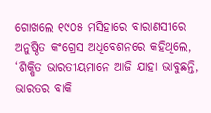ଗୋଖଲେ ୧୯୦୫ ମସିହାରେ ବାରାଣସୀରେ ଅନୁଷ୍ଠିତ କଂଗ୍ରେସ ଅଧିବେଶନରେ କହିଥିଲେ, ‘ଶିକ୍ଷିତ ଭାରତୀୟମାନେ ଆଜି ଯାହା ଭାବୁଛନ୍ତି, ଭାରତର ବାକି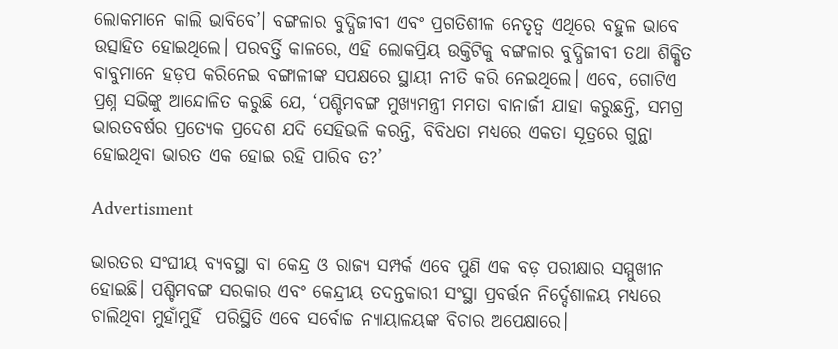ଲୋକମାନେ କାଲି ଭାବିବେ’। ବଙ୍ଗଳାର ବୁଦ୍ଧିଜୀବୀ ଏବଂ ପ୍ରଗତିଶୀଳ ନେତୃତ୍ୱ ଏଥିରେ ବହୁଳ ଭାବେ ଉତ୍ସାହିତ ହୋଇଥିଲେ। ପରବର୍ତ୍ତି କାଳରେ, ଏହି ଲୋକପ୍ରିୟ ଉକ୍ତିଟିକୁ ବଙ୍ଗଳାର ବୁଦ୍ଧିଜୀବୀ ତଥା ଶିକ୍ଷିତ ବାବୁମାନେ ହଡ଼ପ କରିନେଇ ବଙ୍ଗାଳୀଙ୍କ ସପକ୍ଷରେ ସ୍ଥାୟୀ ନୀତି କରି ନେଇଥିଲେ। ଏବେ, ଗୋଟିଏ ପ୍ରଶ୍ନ ସଭିଙ୍କୁ ଆନ୍ଦୋଳିତ କରୁଛି ଯେ, ‘ପଶ୍ଚିମବଙ୍ଗ ମୁଖ୍ୟମନ୍ତ୍ରୀ ମମତା ବାନାର୍ଜୀ ଯାହା କରୁଛନ୍ତି, ସମଗ୍ର ଭାରତବର୍ଷର ପ୍ରତ୍ୟେକ ପ୍ରଦେଶ ଯଦି ସେହିଭଳି କରନ୍ତି, ବିବିଧତା ମଧ୍ୟରେ ଏକତା ସୂତ୍ରରେ ଗୁନ୍ଥା ହୋଇଥିବା ଭାରତ ଏକ ହୋଇ ରହି ପାରିବ ତ?’

Advertisment

ଭାରତର ସଂଘୀୟ ବ୍ୟବସ୍ଥା ବା କେନ୍ଦ୍ର ଓ ରାଜ୍ୟ ସମ୍ପର୍କ ଏବେ ପୁଣି ଏକ ବଡ଼ ପରୀକ୍ଷାର ସମ୍ମୁଖୀନ ହୋଇଛି। ପଶ୍ଚିମବଙ୍ଗ ସରକାର ଏବଂ କେନ୍ଦ୍ରୀୟ ତଦନ୍ତକାରୀ ସଂସ୍ଥା ପ୍ରବର୍ତ୍ତନ ନିର୍ଦ୍ଦେଶାଳୟ ମଧ୍ୟରେ ଚାଲିଥିବା ମୁହାଁମୁହିଁ  ପରିସ୍ଥିତି ଏବେ ସର୍ବୋଚ୍ଚ ନ୍ୟାୟାଳୟଙ୍କ ବିଚାର ଅପେକ୍ଷାରେ।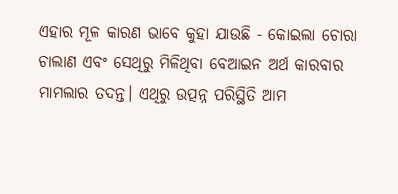ଏହାର ମୂଳ କାରଣ ଭାବେ କୁହା ଯାଉଛି - କୋଇଲା ଚୋରା ଚାଲାଣ ଏବଂ ସେଥିରୁ ମିଳିଥିବା ବେଆଇନ ଅର୍ଥ କାରବାର ମାମଲାର ତଦନ୍ତ। ଏଥିରୁ ଉତ୍ପନ୍ନ ପରିସ୍ଥିତି ଆମ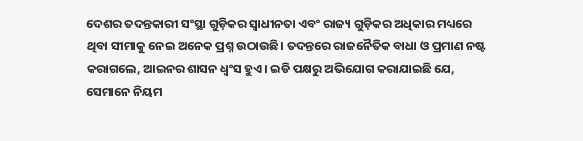ଦେଶର ତଦନ୍ତକାରୀ ସଂସ୍ଥା ଗୁଡ଼ିକର ସ୍ୱାଧୀନତା ଏବଂ ରାଜ୍ୟ ଗୁଡ଼ିକର ଅଧିକାର ମଧ୍ୟରେ ଥିବା ସୀମାକୁ ନେଇ ଅନେକ ପ୍ରଶ୍ନ ଉଠାଉଛି। ତଦନ୍ତରେ ରାଜନୈତିକ ବାଧା ଓ ପ୍ରମାଣ ନଷ୍ଟ କରାଗଲେ, ଆଇନର ଶାସନ ଧ୍ୱଂସ ହୁଏ। ଇଡି ପକ୍ଷରୁ ଅଭିଯୋଗ କରାଯାଇଛି ଯେ, ସେମାନେ ନିୟମ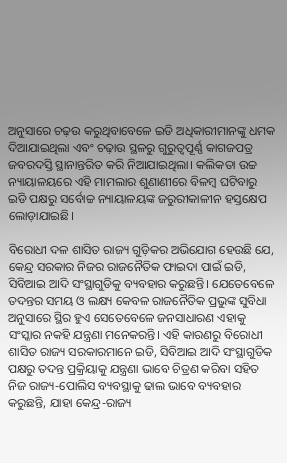ଅନୁସାରେ ଚଢ଼ଉ କରୁଥିବାବେଳେ ଇଡି ଅଧିକାରୀମାନଙ୍କୁ ଧମକ ଦିଆଯାଇଥିଲା ଏବଂ ଚଢ଼ାଉ ସ୍ଥଳରୁ ଗୁରୁତ୍ୱପୂର୍ଣ୍ଣ କାଗଜପତ୍ର ଜବରଦସ୍ତି ସ୍ଥାନାନ୍ତରିତ କରି ନିଆଯାଇଥିଲା। କଲିକତା ଉଚ୍ଚ ନ୍ୟାୟାଳୟରେ ଏହି ମାମଲାର ଶୁଣାଣୀରେ ବିଳମ୍ବ ଘଟିବାରୁ ଇଡି ପକ୍ଷରୁ ସର୍ବୋଚ୍ଚ ନ୍ୟାୟାଳୟଙ୍କ ଜରୁରୀକାଳୀନ ହସ୍ତକ୍ଷେପ ଲୋଡ଼ାଯାଇଛି।

ବିରୋଧୀ ଦଳ ଶାସିତ ରାଜ୍ୟ ଗୁଡ଼ିକର ଅଭିଯୋଗ ହେଉଛି ଯେ, କେନ୍ଦ୍ର ସରକାର ନିଜର ରାଜନୈତିକ ଫାଇଦା ପାଇଁ ଇଡି, ସିବିଆଇ ଆଦି ସଂସ୍ଥାଗୁଡିକୁ ବ୍ୟବହାର କରୁଛନ୍ତି। ଯେତେବେଳେ ତଦନ୍ତର ସମୟ ଓ ଲକ୍ଷ୍ୟ କେବଳ ରାଜନୈତିକ ପ୍ରଭୁଙ୍କ ସୁବିଧା ଅନୁସାରେ ସ୍ଥିର ହୁଏ ସେତେବେଳେ ଜନସାଧାରଣ ଏହାକୁ ସଂସ୍କାର ନକହି ଯନ୍ତ୍ରଣା ମନେକରନ୍ତି। ଏହି କାରଣରୁ ବିରୋଧୀ ଶାସିତ ରାଜ୍ୟ ସରକାରମାନେ ଇଡି, ସିବିଆଇ ଆଦି ସଂସ୍ଥାଗୁଡିକ ପକ୍ଷରୁ ତଦନ୍ତ ପ୍ରକ୍ରିୟାକୁ ଯନ୍ତ୍ରଣା ଭାବେ ଚିତ୍ରଣ କରିବା ସହିତ ନିଜ ରାଜ୍ୟ-ପୋଲିସ ବ୍ୟବସ୍ଥାକୁ ଢାଲ ଭାବେ ବ୍ୟବହାର କରୁଛନ୍ତି, ଯାହା କେନ୍ଦ୍ର-ରାଜ୍ୟ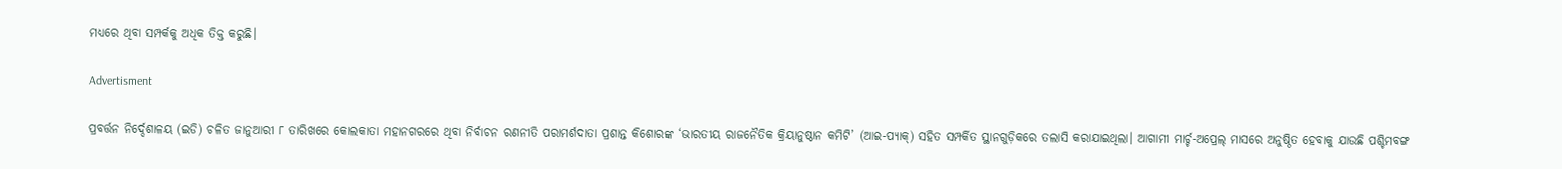ମଧ୍ୟରେ ଥିବା ସମ୍ପର୍କକୁ ଅଧିକ ତିକ୍ତ କରୁଛି।

Advertisment

ପ୍ରବର୍ତ୍ତନ ନିର୍ଦ୍ଦେଶାଳୟ (ଇଡି) ଚଳିତ ଜାନୁଆରୀ ୮ ତାରିଖରେ କୋଲକାତା ମହାନଗରରେ ଥିବା ନିର୍ବାଚନ ରଣନୀତି ପରାମର୍ଶଦାତା ପ୍ରଶାନ୍ତ କିଶୋରଙ୍କ ‘ଭାରତୀୟ ରାଜନୈତିକ କ୍ରିୟାନୁଷ୍ଠାନ କମିଟି’ (ଆଇ-ପ୍ୟାକ୍) ସହିତ ସମ୍ପର୍କିତ ସ୍ଥାନଗୁଡ଼ିକରେ ତଲାସି କରାଯାଇଥିଲା। ଆଗାମୀ ମାର୍ଚ୍ଚ-ଅପ୍ରେଲ୍ ମାସରେ ଅନୁଷ୍ଠିତ ହେବାକୁ ଯାଉଛି ପଶ୍ଚିମବଙ୍ଗ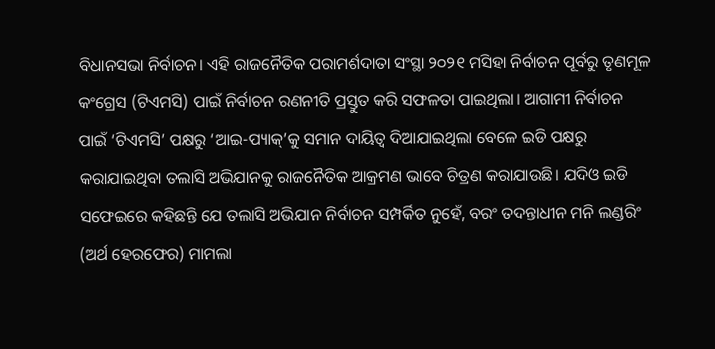ବିଧାନସଭା ନିର୍ବାଚନ। ଏହି ରାଜନୈତିକ ପରାମର୍ଶଦାତା ସଂସ୍ଥା ୨୦୨୧ ମସିହା ନିର୍ବାଚନ ପୂର୍ବରୁ ତୃଣମୂଳ କଂଗ୍ରେସ (ଟିଏମସି) ପାଇଁ ନିର୍ବାଚନ ରଣନୀତି ପ୍ରସ୍ତୁତ କରି ସଫଳତା ପାଇଥିଲା। ଆଗାମୀ ନିର୍ବାଚନ ପାଇଁ ‘ଟିଏମସି’ ପକ୍ଷରୁ ‘ଆଇ-ପ୍ୟାକ୍’କୁ ସମାନ ଦାୟିତ୍ୱ ଦିଆଯାଇଥିଲା ବେଳେ ଇଡି ପକ୍ଷରୁ କରାଯାଇଥିବା ତଲାସି ଅଭିଯାନକୁ ରାଜନୈତିକ ଆକ୍ରମଣ ଭାବେ ଚିତ୍ରଣ କରାଯାଉଛି। ଯଦିଓ ଇଡି ସଫେଇରେ କହିଛନ୍ତି ଯେ ତଲାସି ଅଭିଯାନ ନିର୍ବାଚନ ସମ୍ପର୍କିତ ନୁହେଁ, ବରଂ ତଦନ୍ତାଧୀନ ମନି ଲଣ୍ଡରିଂ (ଅର୍ଥ ହେରଫେର) ମାମଲା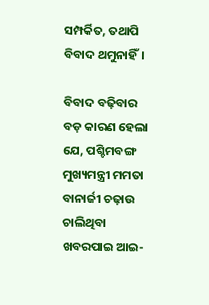ସମ୍ପର୍କିତ, ତଥାପି ବିବାଦ ଥମୁନାହିଁ।

ବିବାଦ ବଢ଼ିବାର ବଡ଼ କାରଣ ହେଲା ଯେ, ପଶ୍ଚିମବଙ୍ଗ ମୁଖ୍ୟମନ୍ତ୍ରୀ ମମତା ବାନାର୍ଜୀ ଚଢ଼ାଉ ଚାଲିଥିବା ଖବରପାଇ ଆଇ-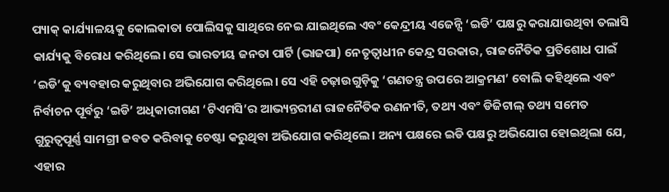ପ୍ୟାକ୍ କାର୍ଯ୍ୟାଳୟକୁ କୋଲକାତା ପୋଲିସକୁ ସାଥିରେ ନେଇ ଯାଇଥିଲେ ଏବଂ କେନ୍ଦ୍ରୀୟ ଏଜେନ୍ସି ‘ଇଡି’ ପକ୍ଷରୁ କରାଯାଉଥିବା ତଲାସି କାର୍ଯ୍ୟକୁ ବିରୋଧ କରିଥିଲେ। ସେ ଭାରତୀୟ ଜନତା ପାର୍ଟି (ଭାଜପା) ନେତୃତ୍ୱାଧୀନ କେନ୍ଦ୍ର ସରକାର, ରାଜନୈତିକ ପ୍ରତିଶୋଧ ପାଇଁ ‘ଇଡି’କୁ ବ୍ୟବହାର କରୁଥିବାର ଅଭିଯୋଗ କରିଥିଲେ। ସେ ଏହି ଚଢ଼ାଉଗୁଡ଼ିକୁ ‘ଗଣତନ୍ତ୍ର ଉପରେ ଆକ୍ରମଣ’ ବୋଲି କହିଥିଲେ ଏବଂ ନିର୍ବାଚନ ପୂର୍ବରୁ ‘ଇଡି’ ଅଧିକାରୀଗଣ ‘ଟିଏମସି’ର ଆଭ୍ୟନ୍ତରୀଣ ରାଜନୈତିକ ରଣନୀତି, ତଥ୍ୟ ଏବଂ ଡିଜିଟାଲ୍ ତଥ୍ୟ ସମେତ ଗୁରୁତ୍ୱପୂର୍ଣ୍ଣ ସାମଗ୍ରୀ ଜବତ କରିବାକୁ ଚେଷ୍ଟା କରୁଥିବା ଅଭିଯୋଗ କରିଥିଲେ। ଅନ୍ୟ ପକ୍ଷରେ ଇଡି ପକ୍ଷରୁ ଅଭିଯୋଗ ହୋଇଥିଲା ଯେ, ଏହାର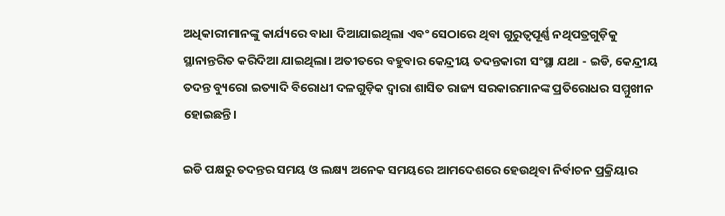ଅଧିକାରୀମାନଙ୍କୁ କାର୍ଯ୍ୟରେ ବାଧା ଦିଆଯାଇଥିଲା ଏବଂ ସେଠାରେ ଥିବା ଗୁରୁତ୍ୱପୂର୍ଣ୍ଣ ନଥିପତ୍ରଗୁଡ଼ିକୁ ସ୍ଥାନାନ୍ତରିତ କରିଦିଆ ଯାଇଥିଲା। ଅତୀତରେ ବହୁବାର କେନ୍ଦ୍ରୀୟ ତଦନ୍ତକାରୀ ସଂସ୍ଥା ଯଥା - ଇଡି, କେନ୍ଦ୍ରୀୟ ତଦନ୍ତ ବ୍ୟୁରୋ ଇତ୍ୟାଦି ବିରୋଧୀ ଦଳଗୁଡ଼ିକ ଦ୍ୱାରା ଶାସିତ ରାଜ୍ୟ ସରକାରମାନଙ୍କ ପ୍ରତିରୋଧର ସମ୍ମୁଖୀନ ହୋଇଛନ୍ତି।

ଇଡି ପକ୍ଷରୁ ତଦନ୍ତର ସମୟ ଓ ଲକ୍ଷ୍ୟ ଅନେକ ସମୟରେ ଆମଦେଶରେ ହେଉଥିବା ନିର୍ବାଚନ ପ୍ରକ୍ରିୟାର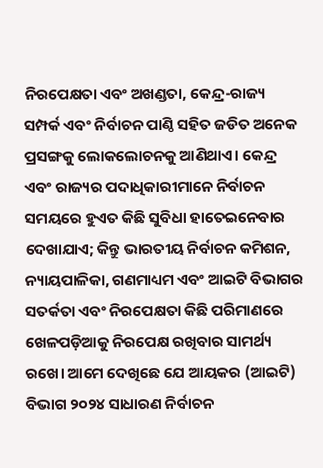ନିରପେକ୍ଷତା ଏବଂ ଅଖଣ୍ଡତା, କେନ୍ଦ୍ର-ରାଜ୍ୟ ସମ୍ପର୍କ ଏବଂ ନିର୍ବାଚନ ପାଣ୍ଠି ସହିତ ଜଡିତ ଅନେକ ପ୍ରସଙ୍ଗକୁ ଲୋକଲୋଚନକୁ ଆଣିଥାଏ। କେନ୍ଦ୍ର ଏବଂ ରାଜ୍ୟର ପଦାଧିକାରୀମାନେ ନିର୍ବାଚନ ସମୟରେ ହୁଏତ କିଛି ସୁବିଧା ହାତେଇନେବାର ଦେଖାଯାଏ; କିନ୍ତୁ ଭାରତୀୟ ନିର୍ବାଚନ କମିଶନ, ନ୍ୟାୟପାଳିକା, ଗଣମାଧ୍ୟମ ଏବଂ ଆଇଟି ବିଭାଗର ସତର୍କତା ଏବଂ ନିରପେକ୍ଷତା କିଛି ପରିମାଣରେ ଖେଳପଡ଼ିଆକୁ ନିରପେକ୍ଷ ରଖିବାର ସାମର୍ଥ୍ୟ ରଖେ। ଆମେ ଦେଖିଛେ ଯେ ଆୟକର (ଆଇଟି) ବିଭାଗ ୨୦୨୪ ସାଧାରଣ ନିର୍ବାଚନ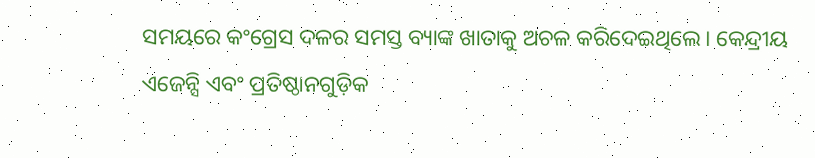ସମୟରେ କଂଗ୍ରେସ ଦଳର ସମସ୍ତ ବ୍ୟାଙ୍କ ଖାତାକୁ ଅଚଳ କରିଦେଇଥିଲେ। କେନ୍ଦ୍ରୀୟ ଏଜେନ୍ସି ଏବଂ ପ୍ରତିଷ୍ଠାନଗୁଡ଼ିକ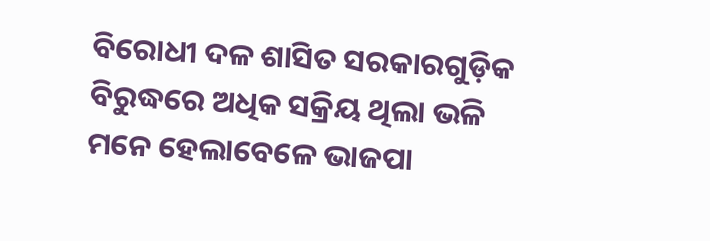ବିରୋଧୀ ଦଳ ଶାସିତ ସରକାରଗୁଡ଼ିକ ବିରୁଦ୍ଧରେ ଅଧିକ ସକ୍ରିୟ ଥିଲା ଭଳି ମନେ ହେଲାବେଳେ ଭାଜପା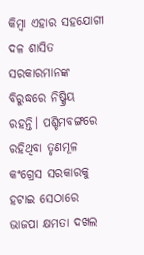କିମ୍ବା ଏହାର ସହଯୋଗୀ ଦଳ ଶାସିତ ସରକାରମାନଙ୍କ ବିରୁଦ୍ଧରେ ନିଷ୍କ୍ରିୟ ରହନ୍ତି। ପଶ୍ଚିମବଙ୍ଗରେ ରହିଥିବା ତୃଣମୂଳ କଂଗ୍ରେସ ସରକାରକୁ ହଟାଇ ସେଠାରେ ଭାଜପା କ୍ଷମତା ଦଖଲ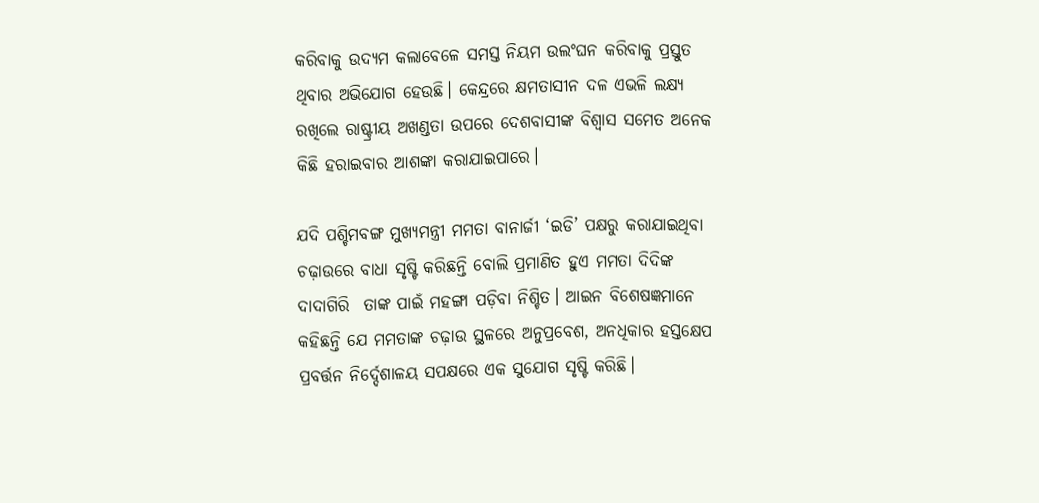କରିବାକୁ ଉଦ୍ୟମ କଲାବେଳେ ସମସ୍ତ ନିୟମ ଉଲଂଘନ କରିବାକୁ ପ୍ରସ୍ତୁତ ଥିବାର ଅଭିଯୋଗ ହେଉଛି। କେନ୍ଦ୍ରରେ କ୍ଷମତାସୀନ ଦଳ ଏଭଳି ଲକ୍ଷ୍ୟ ରଖିଲେ ରାଷ୍ଟ୍ରୀୟ ଅଖଣ୍ଡତା ଉପରେ ଦେଶବାସୀଙ୍କ ବିଶ୍ୱାସ ସମେତ ଅନେକ କିଛି ହରାଇବାର ଆଶଙ୍କା କରାଯାଇପାରେ।

ଯଦି ପଶ୍ଚିମବଙ୍ଗ ମୁଖ୍ୟମନ୍ତ୍ରୀ ମମତା ବାନାର୍ଜୀ ‘ଇଡି’ ପକ୍ଷରୁ କରାଯାଇଥିବା ଚଢ଼ାଉରେ ବାଧା ସୃଷ୍ଟି କରିଛନ୍ତି ବୋଲି ପ୍ରମାଣିତ ହୁଏ ମମତା ଦିଦିଙ୍କ ଦାଦାଗିରି  ତାଙ୍କ ପାଇଁ ମହଙ୍ଗା ପଡ଼ିବା ନିଶ୍ଚିତ। ଆଇନ ବିଶେଷଜ୍ଞମାନେ କହିଛନ୍ତି ଯେ ମମତାଙ୍କ ଚଢ଼ାଉ ସ୍ଥଳରେ ଅନୁପ୍ରବେଶ, ଅନଧିକାର ହସ୍ତକ୍ଷେପ ପ୍ରବର୍ତ୍ତନ ନିର୍ଦ୍ଦେଶାଳୟ ସପକ୍ଷରେ ଏକ ସୁଯୋଗ ସୃଷ୍ଟି କରିଛି।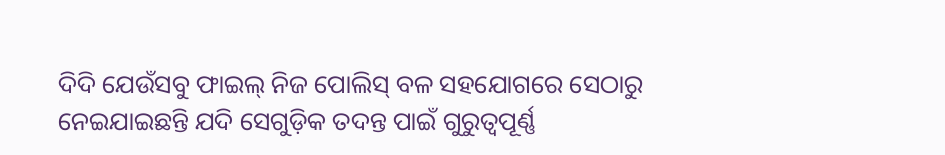ଦିଦି ଯେଉଁସବୁ ଫାଇଲ୍ ନିଜ ପୋଲିସ୍ ବଳ ସହଯୋଗରେ ସେଠାରୁ ନେଇଯାଇଛନ୍ତି ଯଦି ସେଗୁଡ଼ିକ ତଦନ୍ତ ପାଇଁ ଗୁରୁତ୍ୱପୂର୍ଣ୍ଣ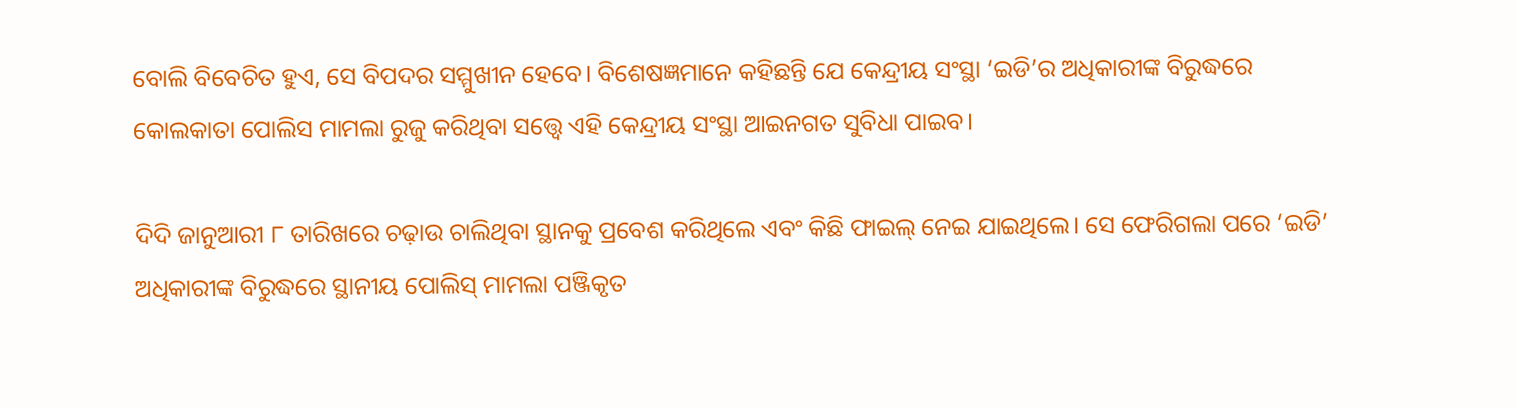ବୋଲି ବିବେଚିତ ହୁଏ, ସେ ବିପଦର ସମ୍ମୁଖୀନ ହେବେ। ବିଶେଷଜ୍ଞମାନେ କହିଛନ୍ତି ଯେ କେନ୍ଦ୍ରୀୟ ସଂସ୍ଥା ‘ଇଡି’ର ଅଧିକାରୀଙ୍କ ବିରୁଦ୍ଧରେ କୋଲକାତା ପୋଲିସ ମାମଲା ରୁଜୁ କରିଥିବା ସତ୍ତ୍ୱେ ଏହି କେନ୍ଦ୍ରୀୟ ସଂସ୍ଥା ଆଇନଗତ ସୁବିଧା ପାଇବ।

ଦିଦି ଜାନୁଆରୀ ୮ ତାରିଖରେ ଚଢ଼ାଉ ଚାଲିଥିବା ସ୍ଥାନକୁ ପ୍ରବେଶ କରିଥିଲେ ଏବଂ କିଛି ଫାଇଲ୍ ନେଇ ଯାଇଥିଲେ। ସେ ଫେରିଗଲା ପରେ ‘ଇଡି’ ଅଧିକାରୀଙ୍କ ବିରୁଦ୍ଧରେ ସ୍ଥାନୀୟ ପୋଲିସ୍ ମାମଲା ପଞ୍ଜିକୃତ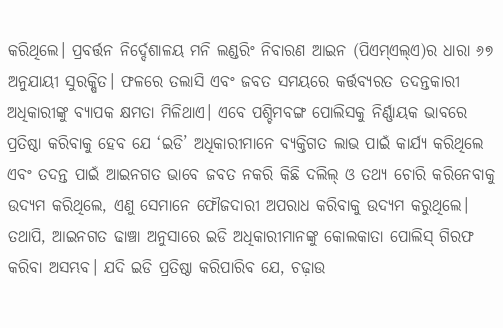କରିଥିଲେ। ପ୍ରବର୍ତ୍ତନ ନିର୍ଦ୍ଦେଶାଳୟ ମନି ଲଣ୍ଡରିଂ ନିବାରଣ ଆଇନ (ପିଏମ୍ଏଲ୍ଏ)ର ଧାରା ୬୭ ଅନୁଯାୟୀ ସୁରକ୍ଷିତ। ଫଳରେ ତଲାସି ଏବଂ ଜବତ ସମୟରେ କର୍ତ୍ତବ୍ୟରତ ତଦନ୍ତକାରୀ ଅଧିକାରୀଙ୍କୁ ବ୍ୟାପକ କ୍ଷମତା ମିଳିଥାଏ। ଏବେ ପଶ୍ଚିମବଙ୍ଗ ପୋଲିସକୁ ନିର୍ଣ୍ଣାୟକ ଭାବରେ ପ୍ରତିଷ୍ଠା କରିବାକୁ ହେବ ଯେ ‘ଇଡି’ ଅଧିକାରୀମାନେ ବ୍ୟକ୍ତିଗତ ଲାଭ ପାଇଁ କାର୍ଯ୍ୟ କରିଥିଲେ ଏବଂ ତଦନ୍ତ ପାଇଁ ଆଇନଗତ ଭାବେ ଜବତ ନକରି କିଛି ଦଲିଲ୍ ଓ ତଥ୍ୟ ଚୋରି କରିନେବାକୁ ଉଦ୍ୟମ କରିଥିଲେ, ଏଣୁ ସେମାନେ ଫୌଜଦାରୀ ଅପରାଧ କରିବାକୁ ଉଦ୍ୟମ କରୁଥିଲେ। ତଥାପି, ଆଇନଗତ ଢାଞ୍ଚା ଅନୁସାରେ ଇଡି ଅଧିକାରୀମାନଙ୍କୁ କୋଲକାତା ପୋଲିସ୍ ଗିରଫ କରିବା ଅସମ୍ଭବ। ଯଦି ଇଡି ପ୍ରତିଷ୍ଠା କରିପାରିବ ଯେ, ଚଢ଼ାଉ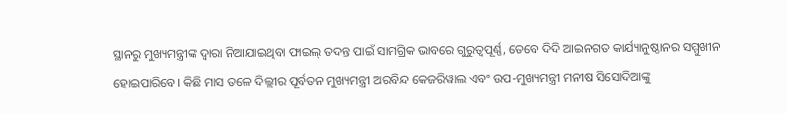ସ୍ଥାନରୁ ମୁଖ୍ୟମନ୍ତ୍ରୀଙ୍କ ଦ୍ୱାରା ନିଆଯାଇଥିବା ଫାଇଲ୍ ତଦନ୍ତ ପାଇଁ ସାମଗ୍ରିକ ଭାବରେ ଗୁରୁତ୍ୱପୂର୍ଣ୍ଣ, ତେବେ ଦିଦି ଆଇନଗତ କାର୍ଯ୍ୟାନୁଷ୍ଠାନର ସମ୍ମୁଖୀନ ହୋଇପାରିବେ। କିଛି ମାସ ତଳେ ଦିଲ୍ଲୀର ପୂର୍ବତନ ମୁଖ୍ୟମନ୍ତ୍ରୀ ଅରବିନ୍ଦ କେଜରିୱାଲ ଏବଂ ଉପ-ମୁଖ୍ୟମନ୍ତ୍ରୀ ମନୀଷ ସିସୋଦିଆଙ୍କୁ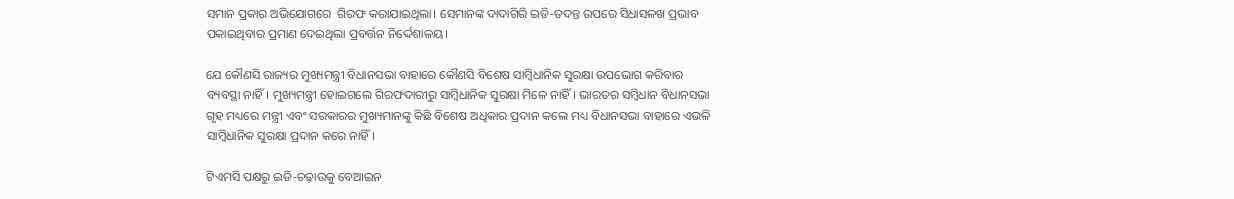ସମାନ ପ୍ରକାର ଅଭିଯୋଗରେ  ଗିରଫ କରାଯାଇଥିଲା। ସେମାନଙ୍କ ଦାଦାଗିରି ଇଡି-ତଦନ୍ତ ଉପରେ ସିଧାସଳଖ ପ୍ରଭାବ ପକାଇଥିବାର ପ୍ରମାଣ ଦେଇଥିଲା ପ୍ରବର୍ତ୍ତନ ନିର୍ଦ୍ଦେଶାଳୟ।

ଯେ କୌଣସି ରାଜ୍ୟର ମୁଖ୍ୟମନ୍ତ୍ରୀ ବିଧାନସଭା ବାହାରେ କୌଣସି ବିଶେଷ ସାମ୍ବିଧାନିକ ସୁରକ୍ଷା ଉପଭୋଗ କରିବାର ବ୍ୟବସ୍ଥା ନାହିଁ। ମୁଖ୍ୟମନ୍ତ୍ରୀ ହୋଇଗଲେ ଗିରଫଦାରୀରୁ ସାମ୍ବିଧାନିକ ସୁରକ୍ଷା ମିଳେ ନାହିଁ। ଭାରତର ସମ୍ବିଧାନ ବିଧାନସଭା ଗୃହ ମଧ୍ୟରେ ମନ୍ତ୍ରୀ ଏବଂ ସରକାରର ମୁଖ୍ୟମାନଙ୍କୁ କିଛି ବିଶେଷ ଅଧିକାର ପ୍ରଦାନ କଲେ ମଧ୍ୟ ବିଧାନସଭା ବାହାରେ ଏଭଳି ସାମ୍ବିଧାନିକ ସୁରକ୍ଷା ପ୍ରଦାନ କରେ ନାହିଁ।

ଟିଏମସି ପକ୍ଷରୁ ଇଡି-ଚଢ଼ାଉକୁ ବେଆଇନ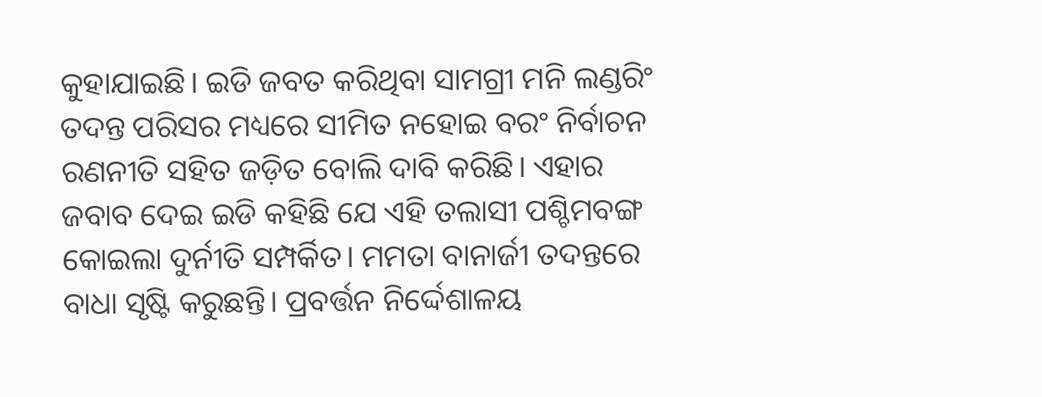କୁହାଯାଇଛି। ଇଡି ଜବତ କରିଥିବା ସାମଗ୍ରୀ ମନି ଲଣ୍ଡରିଂ ତଦନ୍ତ ପରିସର ମଧ୍ୟରେ ସୀମିତ ନହୋଇ ବରଂ ନିର୍ବାଚନ ରଣନୀତି ସହିତ ଜଡ଼ିତ ବୋଲି ଦାବି କରିଛି। ଏହାର  ଜବାବ ଦେଇ ଇଡି କହିଛି ଯେ ଏହି ତଲାସୀ ପଶ୍ଚିମବଙ୍ଗ କୋଇଲା ଦୁର୍ନୀତି ସମ୍ପର୍କିତ। ମମତା ବାନାର୍ଜୀ ତଦନ୍ତରେ ବାଧା ସୃଷ୍ଟି କରୁଛନ୍ତି। ପ୍ରବର୍ତ୍ତନ ନିର୍ଦ୍ଦେଶାଳୟ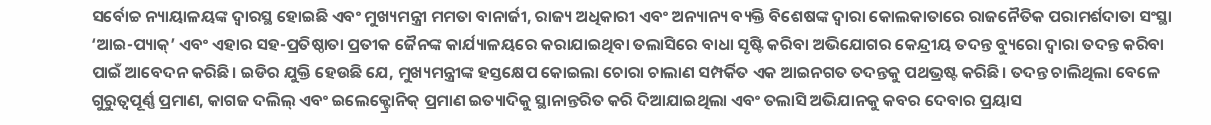ସର୍ବୋଚ୍ଚ ନ୍ୟାୟାଳୟଙ୍କ ଦ୍ୱାରସ୍ଥ ହୋଇଛି ଏବଂ ମୁଖ୍ୟମନ୍ତ୍ରୀ ମମତା ବାନାର୍ଜୀ, ରାଜ୍ୟ ଅଧିକାରୀ ଏବଂ ଅନ୍ୟାନ୍ୟ ବ୍ୟକ୍ତି ବିଶେଷଙ୍କ ଦ୍ୱାରା କୋଲକାତାରେ ରାଜନୈତିକ ପରାମର୍ଶଦାତା ସଂସ୍ଥା ‘ଆଇ-ପ୍ୟାକ୍’ ଏବଂ ଏହାର ସହ-ପ୍ରତିଷ୍ଠାତା ପ୍ରତୀକ ଜୈନଙ୍କ କାର୍ଯ୍ୟାଳୟରେ କରାଯାଇଥିବା ତଲାସିରେ ବାଧା ସୃଷ୍ଟି କରିବା ଅଭିଯୋଗର କେନ୍ଦ୍ରୀୟ ତଦନ୍ତ ବ୍ୟୁରୋ ଦ୍ୱାରା ତଦନ୍ତ କରିବା ପାଇଁ ଆବେଦନ କରିଛି। ଇଡିର ଯୁକ୍ତି ହେଉଛି ଯେ, ମୁଖ୍ୟମନ୍ତ୍ରୀଙ୍କ ହସ୍ତକ୍ଷେପ କୋଇଲା ଚୋରା ଚାଲାଣ ସମ୍ପର୍କିତ ଏକ ଆଇନଗତ ତଦନ୍ତକୁ ପଥଭ୍ରଷ୍ଟ କରିଛି। ତଦନ୍ତ ଚାଲିଥିଲା ବେଳେ ଗୁରୁତ୍ୱପୂର୍ଣ୍ଣ ପ୍ରମାଣ, କାଗଜ ଦଲିଲ୍ ଏବଂ ଇଲେକ୍ଟ୍ରୋନିକ୍ ପ୍ରମାଣ ଇତ୍ୟାଦିକୁ ସ୍ଥାନାନ୍ତରିତ କରି ଦିଆଯାଇଥିଲା ଏବଂ ତଲାସି ଅଭିଯାନକୁ କବର ଦେବାର ପ୍ରୟାସ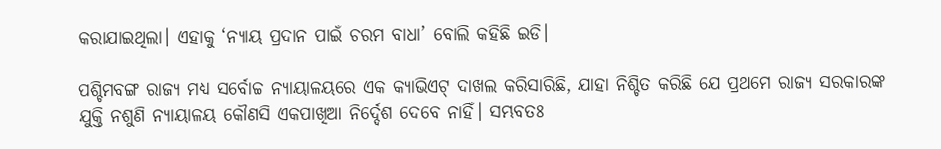କରାଯାଇଥିଲା। ଏହାକୁ ‘ନ୍ୟାୟ ପ୍ରଦାନ ପାଇଁ ଚରମ ବାଧା’ ବୋଲି କହିଛି ଇଡି।

ପଶ୍ଚିମବଙ୍ଗ ରାଜ୍ୟ ମଧ୍ୟ ସର୍ବୋଚ୍ଚ ନ୍ୟାୟାଳୟରେ ଏକ କ୍ୟାଭିଏଟ୍ ଦାଖଲ କରିସାରିଛି, ଯାହା ନିଶ୍ଚିତ କରିଛି ଯେ ପ୍ରଥମେ ରାଜ୍ୟ ସରକାରଙ୍କ ଯୁକ୍ତି ନଶୁଣି ନ୍ୟାୟାଳୟ କୌଣସି ଏକପାଖିଆ ନିର୍ଦ୍ଦେଶ ଦେବେ ନାହିଁ। ସମ୍ଭବତଃ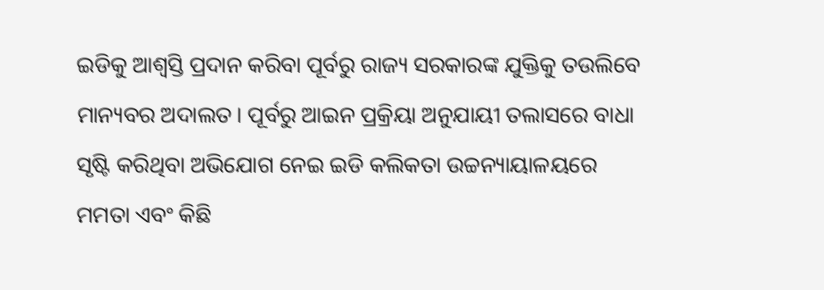ଇଡିକୁ ଆଶ୍ୱସ୍ତି ପ୍ରଦାନ କରିବା ପୂର୍ବରୁ ରାଜ୍ୟ ସରକାରଙ୍କ ଯୁକ୍ତିକୁ ତଉଲିବେ ମାନ୍ୟବର ଅଦାଲତ। ପୂର୍ବରୁ ଆଇନ ପ୍ରକ୍ରିୟା ଅନୁଯାୟୀ ତଲାସରେ ବାଧା ସୃଷ୍ଟି କରିଥିବା ଅଭିଯୋଗ ନେଇ ଇଡି କଲିକତା ଉଚ୍ଚନ୍ୟାୟାଳୟରେ ମମତା ଏବଂ କିଛି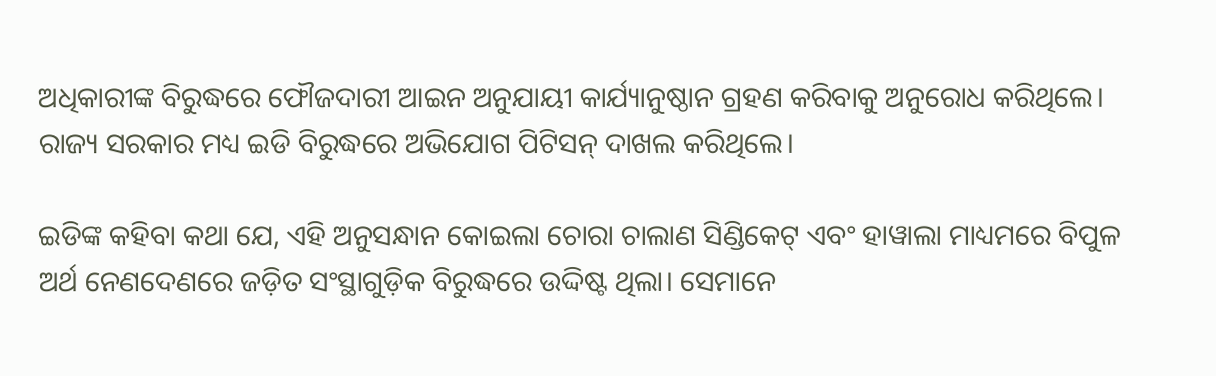ଅଧିକାରୀଙ୍କ ବିରୁଦ୍ଧରେ ଫୌଜଦାରୀ ଆଇନ ଅନୁଯାୟୀ କାର୍ଯ୍ୟାନୁଷ୍ଠାନ ଗ୍ରହଣ କରିବାକୁ ଅନୁରୋଧ କରିଥିଲେ। ରାଜ୍ୟ ସରକାର ମଧ୍ୟ ଇଡି ବିରୁଦ୍ଧରେ ଅଭିଯୋଗ ପିଟିସନ୍ ଦାଖଲ କରିଥିଲେ।

ଇଡିଙ୍କ କହିବା କଥା ଯେ, ଏହି ଅନୁସନ୍ଧାନ କୋଇଲା ଚୋରା ଚାଲାଣ ସିଣ୍ଡିକେଟ୍ ଏବଂ ହାୱାଲା ମାଧ୍ୟମରେ ବିପୁଳ ଅର୍ଥ ନେଣଦେଣରେ ଜଡ଼ିତ ସଂସ୍ଥାଗୁଡ଼ିକ ବିରୁଦ୍ଧରେ ଉଦ୍ଦିଷ୍ଟ ଥିଲା। ସେମାନେ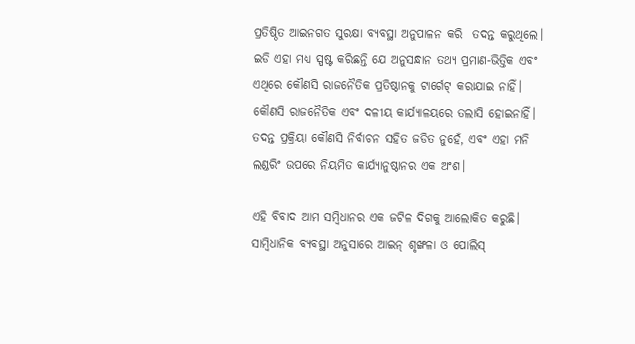ପ୍ରତିଷ୍ଠିତ ଆଇନଗତ ସୁରକ୍ଷା ବ୍ୟବସ୍ଥା ଅନୁପାଳନ କରି  ତଦନ୍ତ କରୁଥିଲେ। ଇଡି ଏହା ମଧ୍ୟ ସ୍ପଷ୍ଟ କରିଛନ୍ତି ଯେ ଅନୁସନ୍ଧାନ ତଥ୍ୟ ପ୍ରମାଣ-ଭିତ୍ତିକ ଏବଂ ଏଥିରେ କୌଣସି ରାଜନୈତିକ ପ୍ରତିଷ୍ଠାନକୁ ଟାର୍ଗେଟ୍ କରାଯାଇ ନାହିଁ। କୌଣସି ରାଜନୈତିକ ଏବଂ ଦଳୀୟ କାର୍ଯ୍ୟାଳୟରେ ତଲାସି ହୋଇନାହିଁ। ତଦନ୍ତ ପ୍ରକ୍ରିୟା କୌଣସି ନିର୍ବାଚନ ସହିତ ଜଡିତ ନୁହେଁ, ଏବଂ ଏହା ମନି ଲଣ୍ଡରିଂ ଉପରେ ନିୟମିତ କାର୍ଯ୍ୟାନୁଷ୍ଠାନର ଏକ ଅଂଶ।

ଏହି ବିବାଦ ଆମ ସମ୍ବିଧାନର ଏକ ଜଟିଳ ଦିଗକୁ ଆଲୋକିତ କରୁଛି। ସାମ୍ବିଧାନିକ ବ୍ୟବସ୍ଥା ଅନୁସାରେ ଆଇନ୍ ଶୃଙ୍ଖଳା ଓ ପୋଲିସ୍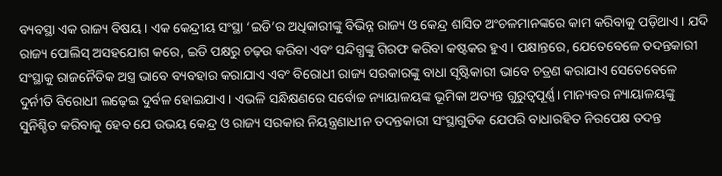ବ୍ୟବସ୍ଥା ଏକ ରାଜ୍ୟ ବିଷୟ। ଏକ କେନ୍ଦ୍ରୀୟ ସଂସ୍ଥା ‘ଇଡି’ର ଅଧିକାରୀଙ୍କୁ ବିଭିନ୍ନ ରାଜ୍ୟ ଓ କେନ୍ଦ୍ର ଶାସିତ ଅଂଚଳମାନଙ୍କରେ କାମ କରିବାକୁ ପଡ଼ିଥାଏ। ଯଦି ରାଜ୍ୟ ପୋଲିସ୍ ଅସହଯୋଗ କରେ, ଇଡି ପକ୍ଷରୁ ଚଢ଼ଉ କରିବା ଏବଂ ସନ୍ଦିଗ୍ଧଙ୍କୁ ଗିରଫ କରିବା କଷ୍ଟକର ହୁଏ। ପକ୍ଷାନ୍ତରେ, ଯେତେବେଳେ ତଦନ୍ତକାରୀ ସଂସ୍ଥାକୁ ରାଜନୈତିକ ଅସ୍ତ୍ର ଭାବେ ବ୍ୟବହାର କରାଯାଏ ଏବଂ ବିରୋଧୀ ରାଜ୍ୟ ସରକାରଙ୍କୁ ବାଧା ସୃଷ୍ଟିକାରୀ ଭାବେ ଚତ୍ରଣ କରାଯାଏ ସେତେବେଳେ ଦୁର୍ନୀତି ବିରୋଧୀ ଲଢ଼େଇ ଦୁର୍ବଳ ହୋଇଯାଏ। ଏଭଳି ସନ୍ଧିକ୍ଷଣରେ ସର୍ବୋଚ୍ଚ ନ୍ୟାୟାଳୟଙ୍କ ଭୂମିକା ଅତ୍ୟନ୍ତ ଗୁରୁତ୍ୱପୂର୍ଣ୍ଣ। ମାନ୍ୟବର ନ୍ୟାୟାଳୟଙ୍କୁ ସୁନିଶ୍ଚିତ କରିବାକୁ ହେବ ଯେ ଉଭୟ କେନ୍ଦ୍ର ଓ ରାଜ୍ୟ ସରକାର ନିୟନ୍ତ୍ରଣାଧୀନ ତଦନ୍ତକାରୀ ସଂସ୍ଥାଗୁଡିକ ଯେପରି ବାଧାରହିତ ନିରପେକ୍ଷ ତଦନ୍ତ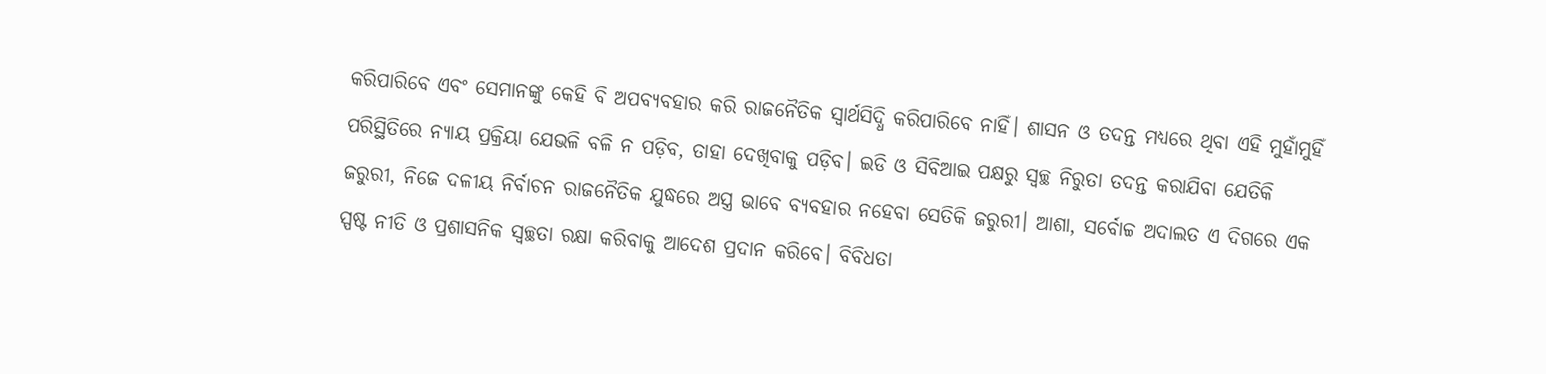କରିପାରିବେ ଏବଂ ସେମାନଙ୍କୁ କେହି ବି ଅପବ୍ୟବହାର କରି ରାଜନୈତିକ ସ୍ୱାର୍ଥସିଦ୍ଧି କରିପାରିବେ ନାହିଁ। ଶାସନ ଓ ତଦନ୍ତ ମଧ୍ୟରେ ଥିବା ଏହି ମୁହାଁମୁହିଁ ପରିସ୍ଥିତିରେ ନ୍ୟାୟ ପ୍ରକ୍ରିୟା ଯେଭଳି ବଳି ନ ପଡ଼ିବ, ତାହା ଦେଖିବାକୁ ପଡ଼ିବ। ଇଡି ଓ ସିବିଆଇ ପକ୍ଷରୁ ସ୍ୱଚ୍ଛ ନିରୁତା ତଦନ୍ତ କରାଯିବା ଯେତିକି ଜରୁରୀ, ନିଜେ ଦଳୀୟ ନିର୍ବାଚନ ରାଜନୈତିକ ଯୁଦ୍ଧରେ ଅସ୍ତ୍ର ଭାବେ ବ୍ୟବହାର ନହେବା ସେତିକି ଜରୁରୀ। ଆଶା, ସର୍ବୋଚ୍ଚ ଅଦାଲତ ଏ ଦିଗରେ ଏକ ସ୍ପଷ୍ଟ ନୀତି ଓ ପ୍ରଶାସନିକ ସ୍ୱଚ୍ଛତା ରକ୍ଷା କରିବାକୁ ଆଦେଶ ପ୍ରଦାନ କରିବେ। ବିବିଧତା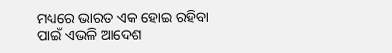ମଧ୍ୟରେ ଭାରତ ଏକ ହୋଇ ରହିବା ପାଇଁ ଏଭଳି ଆଦେଶ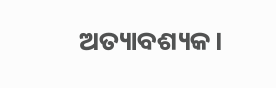ଅତ୍ୟାବଶ୍ୟକ।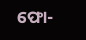ଫୋ-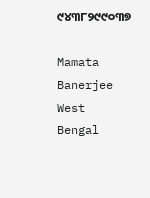୯୪୩୮୨୯୯୦୩୭

Mamata Banerjee West Bengal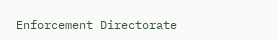Enforcement Directorate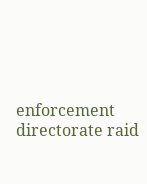enforcement directorate raid